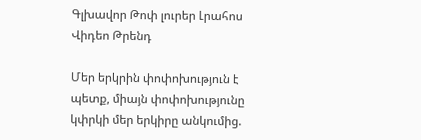Գլխավոր Թոփ լուրեր Լրահոս Վիդեո Թրենդ

Մեր երկրին փոփոխություն է պետք, միայն փոփոխությունը կփրկի մեր երկիրը անկումից.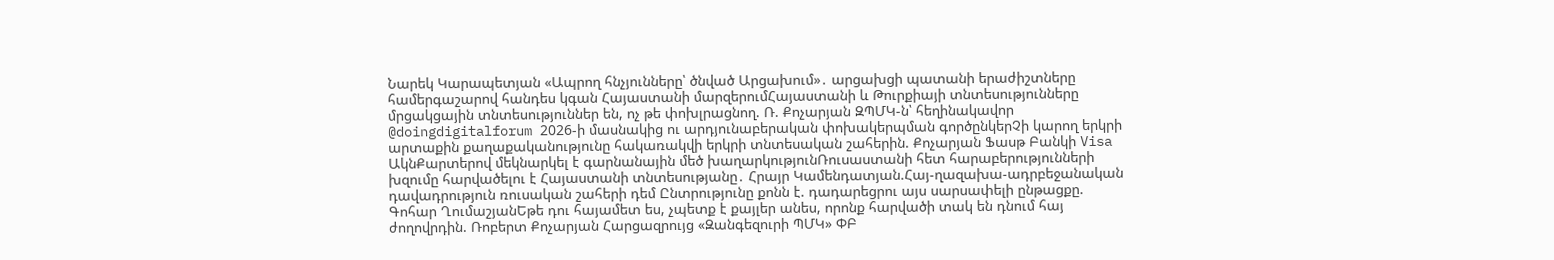Նարեկ Կարապետյան «Ապրող հնչյունները՝ ծնված Արցախում»․ արցախցի պատանի երաժիշտները համերգաշարով հանդես կգան Հայաստանի մարզերումՀայաստանի և Թուրքիայի տնտեսությունները մրցակցային տնտեսություններ են, ոչ թե փոխլրացնող. Ռ. Քոչարյան ԶՊՄԿ-ն՝ հեղինակավոր @doingdigitalforum 2026-ի մասնակից ու արդյունաբերական փոխակերպման գործընկերՉի կարող երկրի արտաքին քաղաքականությունը հակառակվի երկրի տնտեսական շահերին. Քոչարյան Ֆասթ Բանկի Visa ԱկնՔարտերով մեկնարկել է գարնանային մեծ խաղարկությունՌուսաստանի հետ հարաբերությունների խզումը հարվածելու է Հայաստանի տնտեսությանը․ Հրայր Կամենդատյան.Հայ-ղազախա-ադրբեջանական դավադրություն ռուսական շահերի դեմ Ընտրությունը քոնն է. դադարեցրու այս սարսափելի ընթացքը. Գոհար ՂումաշյանԵթե դու հայամետ ես, չպետք է քայլեր անես, որոնք հարվածի տակ են դնում հայ ժողովրդին. Ռոբերտ Քոչարյան Հարցազրույց «Զանգեզուրի ՊՄԿ» ՓԲ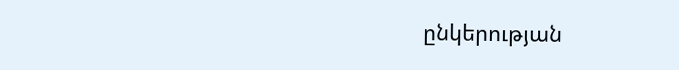ընկերության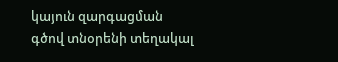կայուն զարգացման գծով տնօրենի տեղակալ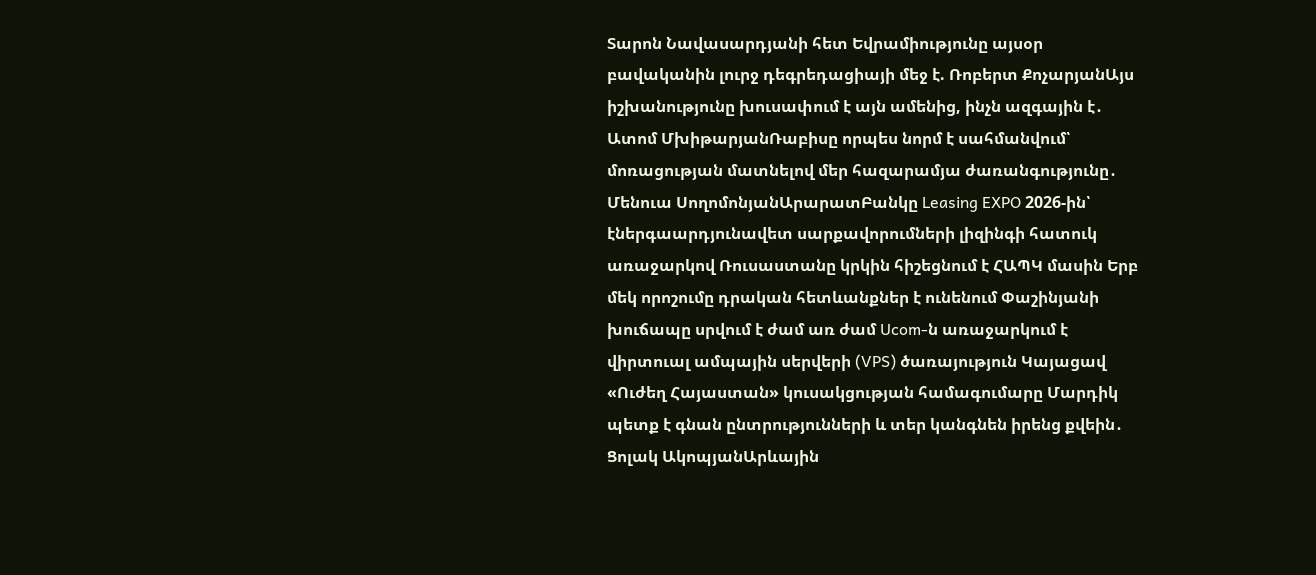Տարոն Նավասարդյանի հետ Եվրամիությունը այսօր բավականին լուրջ դեգրեդացիայի մեջ է. Ռոբերտ ՔոչարյանԱյս իշխանությունը խուսափում է այն ամենից, ինչն ազգային է․ Ատոմ ՄխիթարյանՌաբիսը որպես նորմ է սահմանվում՝ մոռացության մատնելով մեր հազարամյա ժառանգությունը․ Մենուա ՍողոմոնյանԱրարատԲանկը Leasing EXPO 2026-ին՝ էներգաարդյունավետ սարքավորումների լիզինգի հատուկ առաջարկով Ռուսաստանը կրկին հիշեցնում է ՀԱՊԿ մասին Երբ մեկ որոշումը դրական հետևանքներ է ունենում Փաշինյանի խուճապը սրվում է ժամ առ ժամ Ucom-ն առաջարկում է վիրտուալ ամպային սերվերի (VPS) ծառայություն Կայացավ «Ուժեղ Հայաստան» կուսակցության համագումարը Մարդիկ պետք է գնան ընտրությունների և տեր կանգնեն իրենց քվեին․ Ցոլակ ԱկոպյանԱրևային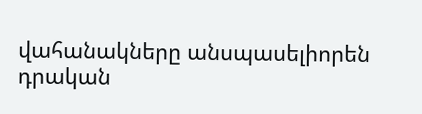վահանակները անսպասելիորեն դրական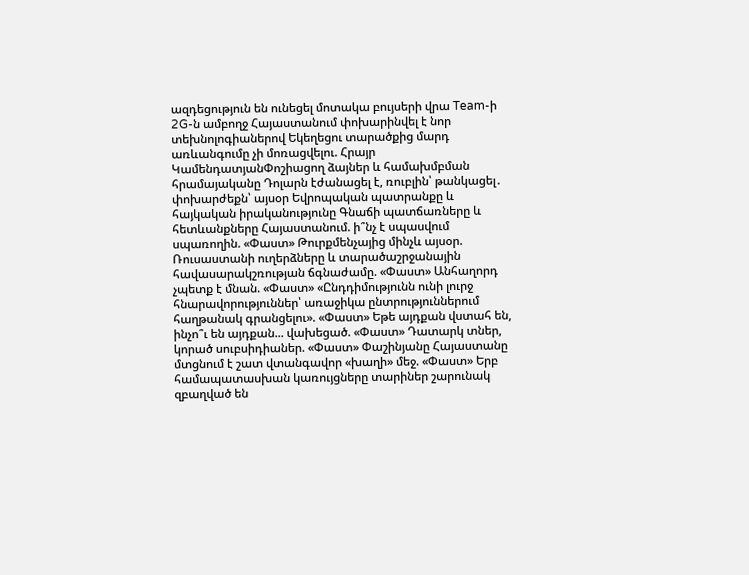ազդեցություն են ունեցել մոտակա բույսերի վրա Team-ի 2G-ն ամբողջ Հայաստանում փոխարինվել է նոր տեխնոլոգիաներով Եկեղեցու տարածքից մարդ առևանգումը չի մոռացվելու. Հրայր ԿամենդատյանՓոշիացող ձայներ և համախմբման հրամայականը Դոլարն էժանացել է, ռուբլին՝ թանկացել․ փոխարժեքն՝ այսօր Եվրոպական պատրանքը և հայկական իրականությունը Գնաճի պատճառները և հետևանքները Հայաստանում. ի՞նչ է սպասվում սպառողին. «Փաստ» Թուրքմենչայից մինչև այսօր. Ռուսաստանի ուղերձները և տարածաշրջանային հավասարակշռության ճգնաժամը. «Փաստ» Անհաղորդ չպետք է մնան. «Փաստ» «Ընդդիմությունն ունի լուրջ հնարավորություններ՝ առաջիկա ընտրություններում հաղթանակ գրանցելու». «Փաստ» Եթե այդքան վստահ են, ինչո՞ւ են այդքան... վախեցած. «Փաստ» Դատարկ տներ, կորած սուբսիդիաներ. «Փաստ» Փաշինյանը Հայաստանը մտցնում է շատ վտանգավոր «խաղի» մեջ. «Փաստ» Երբ համապատասխան կառույցները տարիներ շարունակ զբաղված են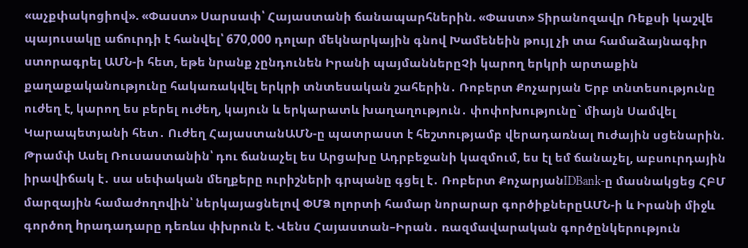«աչքփակոցիով». «Փաստ» Սարսափ՝ Հայաստանի ճանապարհներին. «Փաստ» Տիրանոզավր Ռեքսի կաշվե պայուսակը աճուրդի է հանվել՝ 670,000 դոլար մեկնարկային գնով Խամենեին թույլ չի տա համաձայնագիր ստորագրել ԱՄՆ-ի հետ, եթե նրանք չընդունեն Իրանի պայմաններըՉի կարող երկրի արտաքին քաղաքականությունը հակառակվել երկրի տնտեսական շահերին․ Ռոբերտ Քոչարյան Երբ տնտեսությունը ուժեղ է, կարող ես բերել ուժեղ, կայուն և երկարատև խաղաղություն․ փոփոխությունը` միայն Սամվել Կարապետյանի հետ․ Ուժեղ ՀայաստանԱՄՆ-ը պատրաստ է հեշտությամբ վերադառնալ nւժային սցենարին. Թրամփ Ասել Ռուսաստանին՝ դու ճանաչել ես Արցախը Ադրբեջանի կազմում, ես էլ եմ ճանաչել, աբսուրդային իրավիճակ է․ սա սեփական մեղքերը ուրիշների գրպանը գցել է․ Ռոբերտ ՔոչարյանIDBank-ը մասնակցեց ՀԲՄ մարզային համաժողովին՝ ներկայացնելով ՓՄՁ ոլորտի համար նորարար գործիքներըԱՄՆ-ի և Իրանի միջև գործող hրադադարը դեռևս փխրուն է. Վենս Հայաստան–Իրան․ ռազմավարական գործընկերություն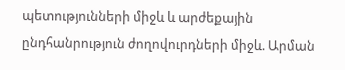պետությունների միջև և արժեքային ընդհանրություն ժողովուրդների միջև. Արման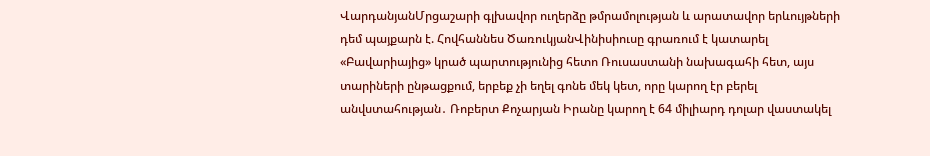ՎարդանյանՄրցաշարի գլխավոր ուղերձը թմրամոլության և արատավոր երևույթների դեմ պայքարն է. Հովհաննես ԾառուկյանՎինիսիուսը գրառում է կատարել «Բավարիայից» կրած պարտությունից հետո Ռուսաստանի նախագահի հետ, այս տարիների ընթացքում, երբեք չի եղել գոնե մեկ կետ, որը կարող էր բերել անվստահության․ Ռոբերտ Քոչարյան Իրանը կարող է 64 միլիարդ դոլար վաստակել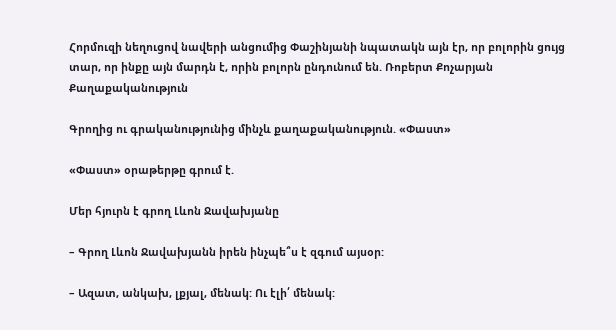Հորմուզի նեղուցով նավերի անցումից Փաշինյանի նպատակն այն էր, որ բոլորին ցույց տար, որ ինքը այն մարդն է, որին բոլորն ընդունում են. Ռոբերտ Քոչարյան
Քաղաքականություն

Գրողից ու գրականությունից մինչև քաղաքականություն. «Փաստ»

«Փաստ» օրաթերթը գրում է.

Մեր հյուրն է գրող Լևոն Ջավախյանը

– Գրող Լևոն Ջավախյանն իրեն ինչպե՞ս է զգում այսօր:

– Ազատ, անկախ, լքյալ, մենակ: Ու էլի՛ մենակ: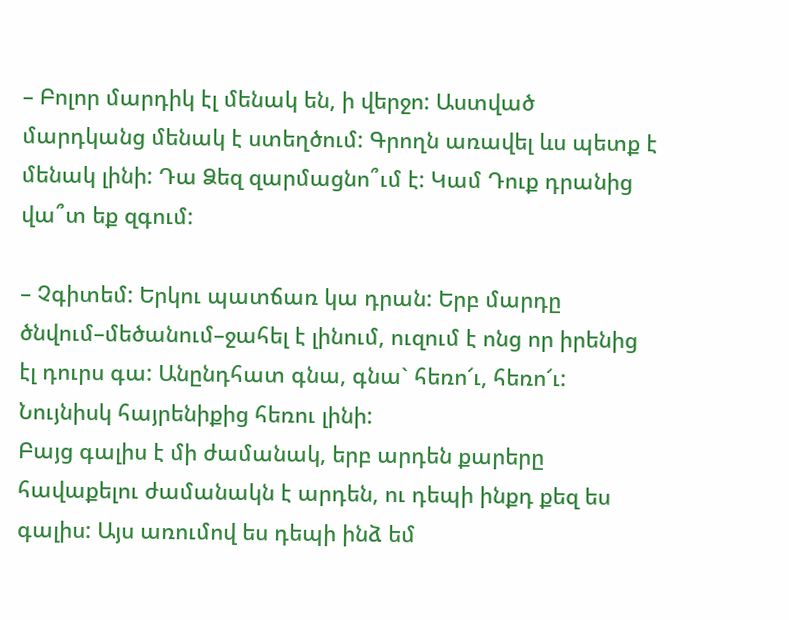– Բոլոր մարդիկ էլ մենակ են, ի վերջո: Աստված մարդկանց մենակ է ստեղծում: Գրողն առավել ևս պետք է մենակ լինի: Դա Ձեզ զարմացնո՞ւմ է: Կամ Դուք դրանից վա՞տ եք զգում:

– Չգիտեմ: Երկու պատճառ կա դրան: Երբ մարդը ծնվում–մեծանում–ջահել է լինում, ուզում է ոնց որ իրենից էլ դուրս գա: Անընդհատ գնա, գնա` հեռո՜ւ, հեռո՜ւ: Նույնիսկ հայրենիքից հեռու լինի:
Բայց գալիս է մի ժամանակ, երբ արդեն քարերը հավաքելու ժամանակն է արդեն, ու դեպի ինքդ քեզ ես գալիս: Այս առումով ես դեպի ինձ եմ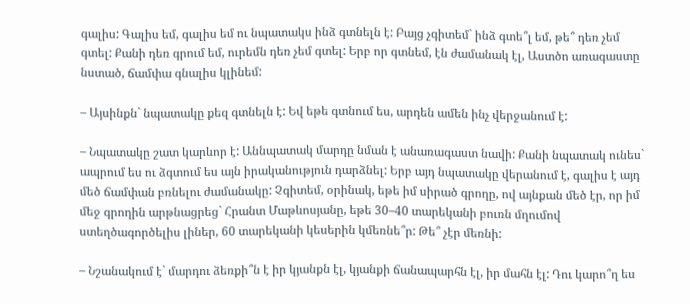գալիս: Գալիս եմ, գալիս եմ ու նպատակս ինձ գտնելն է: Բայց չգիտեմ` ինձ գտե՞լ եմ, թե՞ դեռ չեմ գտել: Քանի դեռ գրում եմ, ուրեմն դեռ չեմ գտել: Երբ որ գտնեմ, էն ժամանակ էլ, Աստծո առագաստը նստած, ճամփա գնալիս կլինեմ:

– Այսինքն` նպատակը քեզ գտնելն է: Եվ եթե գտնում ես, արդեն ամեն ինչ վերջանում է:

– Նպատակը շատ կարևոր է: Աննպատակ մարդը նման է անառագաստ նավի: Քանի նպատակ ունես` ապրում ես ու ձգտում ես այն իրականություն դարձնել: Երբ այդ նպատակը վերանում է, գալիս է այդ մեծ ճամփան բռնելու ժամանակը: Չգիտեմ, օրինակ, եթե իմ սիրած գրողը, ով այնքան մեծ էր, որ իմ մեջ գրողին արթնացրեց` Հրանտ Մաթևոսյանը, եթե 30–40 տարեկանի բուռն մղումով ստեղծագործելիս լիներ, 60 տարեկանի կեսերին կմեռնե՞ր: Թե՞ չէր մեռնի:

– Նշանակում է` մարդու ձեռքի՞ն է իր կյանքն էլ, կյանքի ճանապարհն էլ, իր մահն էլ: Դու կարո՞ղ ես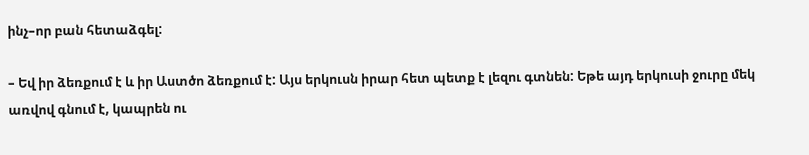ինչ–որ բան հետաձգել:

– Եվ իր ձեռքում է և իր Աստծո ձեռքում է: Այս երկուսն իրար հետ պետք է լեզու գտնեն: Եթե այդ երկուսի ջուրը մեկ առվով գնում է, կապրեն ու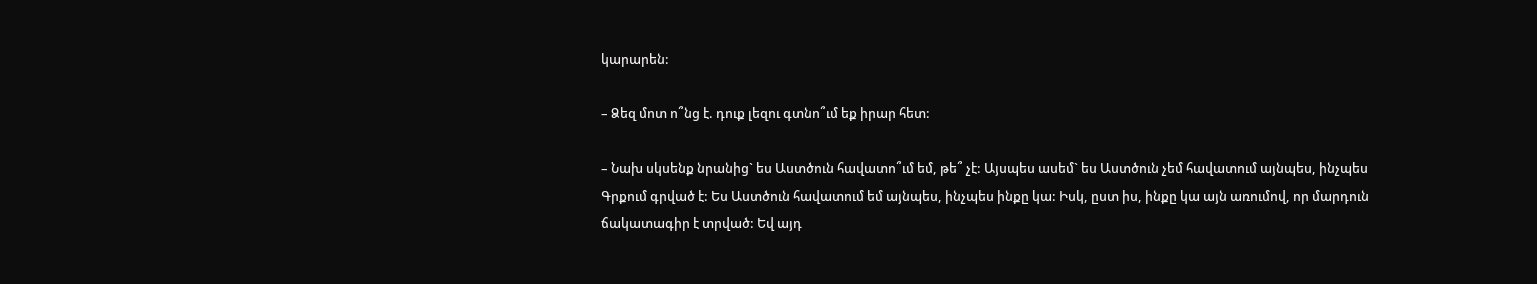կարարեն:

– Ձեզ մոտ ո՞նց է. դուք լեզու գտնո՞ւմ եք իրար հետ:

– Նախ սկսենք նրանից` ես Աստծուն հավատո՞ւմ եմ, թե՞ չէ: Այսպես ասեմ` ես Աստծուն չեմ հավատում այնպես, ինչպես Գրքում գրված է: Ես Աստծուն հավատում եմ այնպես, ինչպես ինքը կա: Իսկ, ըստ իս, ինքը կա այն առումով, որ մարդուն ճակատագիր է տրված: Եվ այդ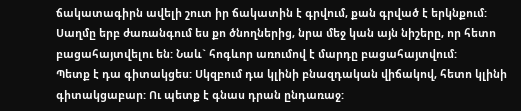ճակատագիրն ավելի շուտ իր ճակատին է գրվում, քան գրված է երկնքում: Սաղմը երբ ժառանգում ես քո ծնողներից, նրա մեջ կան այն նիշերը, որ հետո բացահայտվելու են: Նաև` հոգևոր առումով է մարդը բացահայտվում:
Պետք է դա գիտակցես: Սկզբում դա կլինի բնազդական վիճակով, հետո կլինի գիտակցաբար: Ու պետք է գնաս դրան ընդառաջ: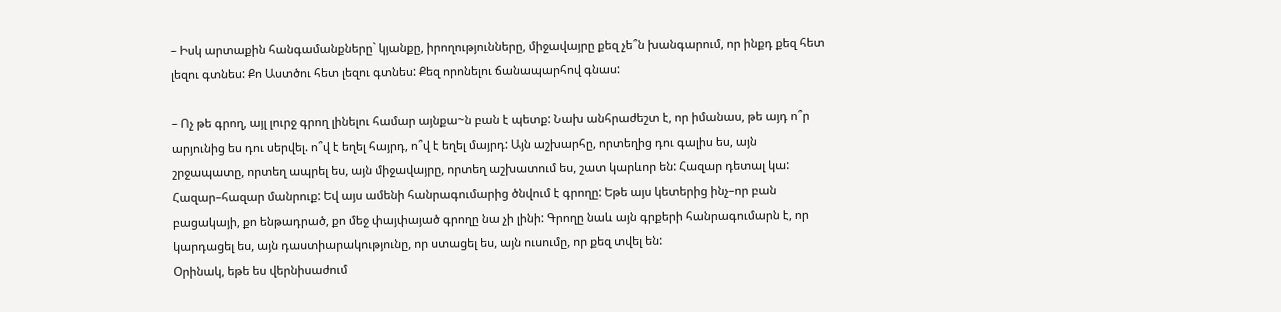– Իսկ արտաքին հանգամանքները` կյանքը, իրողությունները, միջավայրը քեզ չե՞ն խանգարում, որ ինքդ քեզ հետ լեզու գտնես: Քո Աստծու հետ լեզու գտնես: Քեզ որոնելու ճանապարհով գնաս:

– Ոչ թե գրող, այլ լուրջ գրող լինելու համար այնքա~ն բան է պետք: Նախ անհրաժեշտ է, որ իմանաս, թե այդ ո՞ր արյունից ես դու սերվել. ո՞վ է եղել հայրդ, ո՞վ է եղել մայրդ: Այն աշխարհը, որտեղից դու գալիս ես, այն շրջապատը, որտեղ ապրել ես, այն միջավայրը, որտեղ աշխատում ես, շատ կարևոր են: Հազար դետալ կա: Հազար–հազար մանրուք: Եվ այս ամենի հանրագումարից ծնվում է գրողը: Եթե այս կետերից ինչ–որ բան բացակայի, քո ենթադրած, քո մեջ փայփայած գրողը նա չի լինի: Գրողը նաև այն գրքերի հանրագումարն է, որ կարդացել ես, այն դաստիարակությունը, որ ստացել ես, այն ուսումը, որ քեզ տվել են:
Օրինակ, եթե ես վերնիսաժում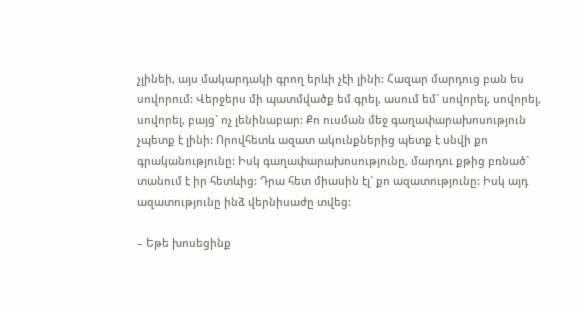չլինեի, այս մակարդակի գրող երևի չէի լինի: Հազար մարդուց բան ես սովորում: Վերջերս մի պատմվածք եմ գրել, ասում եմ` սովորել, սովորել, սովորել, բայց` ոչ լենինաբար: Քո ուսման մեջ գաղափարախոսություն չպետք է լինի: Որովհետև ազատ ակունքներից պետք է սնվի քո գրականությունը: Իսկ գաղափարախոսությունը, մարդու քթից բռնած` տանում է իր հետևից: Դրա հետ միասին էլ` քո ազատությունը: Իսկ այդ ազատությունը ինձ վերնիսաժը տվեց:

– Եթե խոսեցինք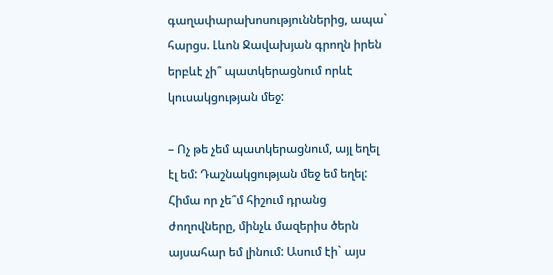գաղափարախոսություններից, ապա` հարցս. Լևոն Ջավախյան գրողն իրեն երբևէ չի՞ պատկերացնում որևէ կուսակցության մեջ:

– Ոչ թե չեմ պատկերացնում, այլ եղել էլ եմ: Դաշնակցության մեջ եմ եղել: Հիմա որ չե՞մ հիշում դրանց ժողովները, մինչև մազերիս ծերն այսահար եմ լինում: Ասում էի` այս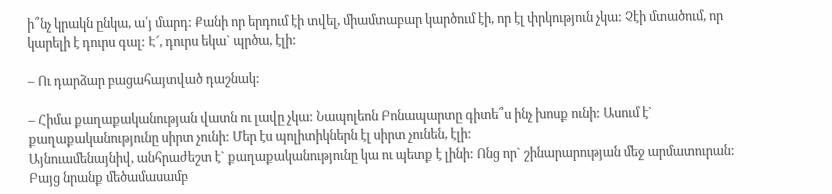ի՞նչ կրակն ընկա, ա՛յ մարդ: Քանի որ երդում էի տվել, միամտաբար կարծում էի, որ էլ փրկություն չկա: Չէի մտածում, որ կարելի է դուրս գալ: Է՜, դուրս եկա` պրծա, էլի:

– Ու դարձար բացահայտված դաշնակ:

– Հիմա քաղաքականության վատն ու լավը չկա: Նապոլեոն Բոնապարտը գիտե՞ս ինչ խոսք ունի: Ասում է` քաղաքականությունը սիրտ չունի: Մեր էս պոլիտիկներն էլ սիրտ չունեն, էլի:
Այնուամենայնիվ, անհրաժեշտ է` քաղաքականությունը կա ու պետք է լինի: Ոնց որ` շինարարության մեջ արմատուրան: Բայց նրանք մեծամասամբ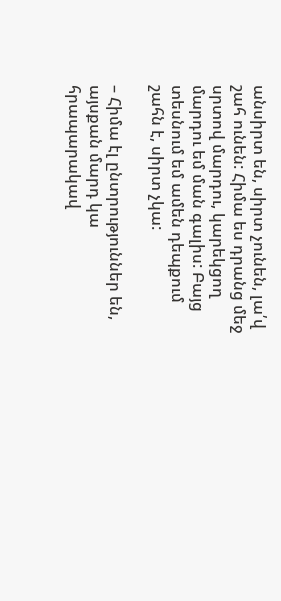անսիրտ են, սիրտ չունեն, լա՛վ շահ ունեն: Հիմա ես դրանց մեջ սրտով մարդու, կարեկցող մարդու եմ ման գալիս: Բայց տեսնում եմ ամեն դեպքում շահն է, սիրտ չկա:

– Հիմա էլ ընտրություններ են, այսքան մարդ կա հրապարակավ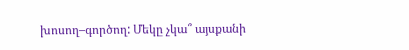խոսող–գործող: Մեկը չկա՞ այսքանի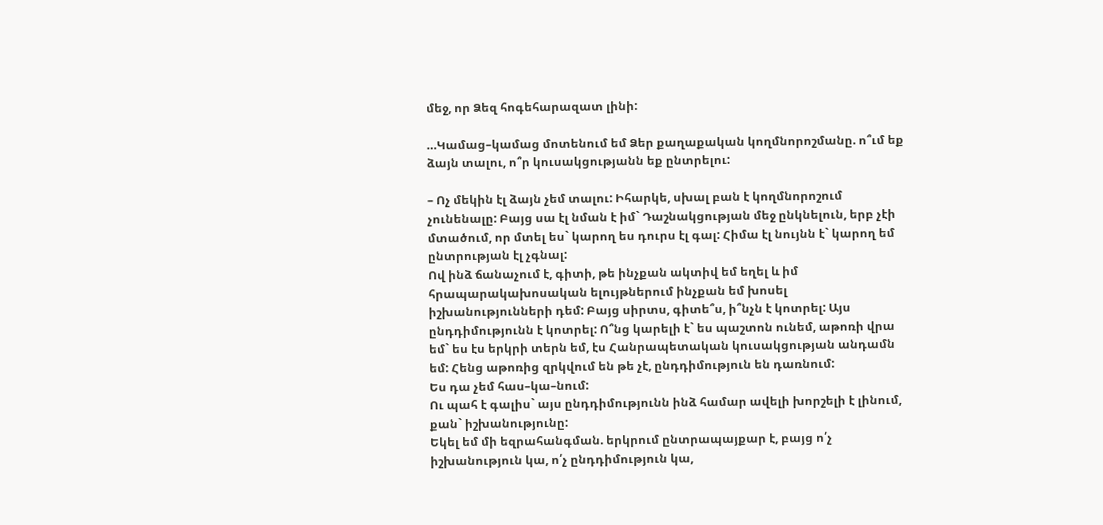մեջ, որ Ձեզ հոգեհարազատ լինի:

…Կամաց–կամաց մոտենում եմ Ձեր քաղաքական կողմնորոշմանը. ո՞ւմ եք ձայն տալու, ո՞ր կուսակցությանն եք ընտրելու:

– Ոչ մեկին էլ ձայն չեմ տալու: Իհարկե, սխալ բան է կողմնորոշում չունենալը: Բայց սա էլ նման է իմ` Դաշնակցության մեջ ընկնելուն, երբ չէի մտածում, որ մտել ես` կարող ես դուրս էլ գալ: Հիմա էլ նույնն է` կարող եմ ընտրության էլ չգնալ:
Ով ինձ ճանաչում է, գիտի, թե ինչքան ակտիվ եմ եղել և իմ հրապարակախոսական ելույթներում ինչքան եմ խոսել իշխանությունների դեմ: Բայց սիրտս, գիտե՞ս, ի՞նչն է կոտրել: Այս ընդդիմությունն է կոտրել: Ո՞նց կարելի է` ես պաշտոն ունեմ, աթոռի վրա եմ` ես էս երկրի տերն եմ, էս Հանրապետական կուսակցության անդամն եմ: Հենց աթոռից զրկվում են թե չէ, ընդդիմություն են դառնում:
Ես դա չեմ հաս–կա–նում:
Ու պահ է գալիս` այս ընդդիմությունն ինձ համար ավելի խորշելի է լինում, քան` իշխանությունը:
Եկել եմ մի եզրահանգման. երկրում ընտրապայքար է, բայց ո՛չ իշխանություն կա, ո՛չ ընդդիմություն կա,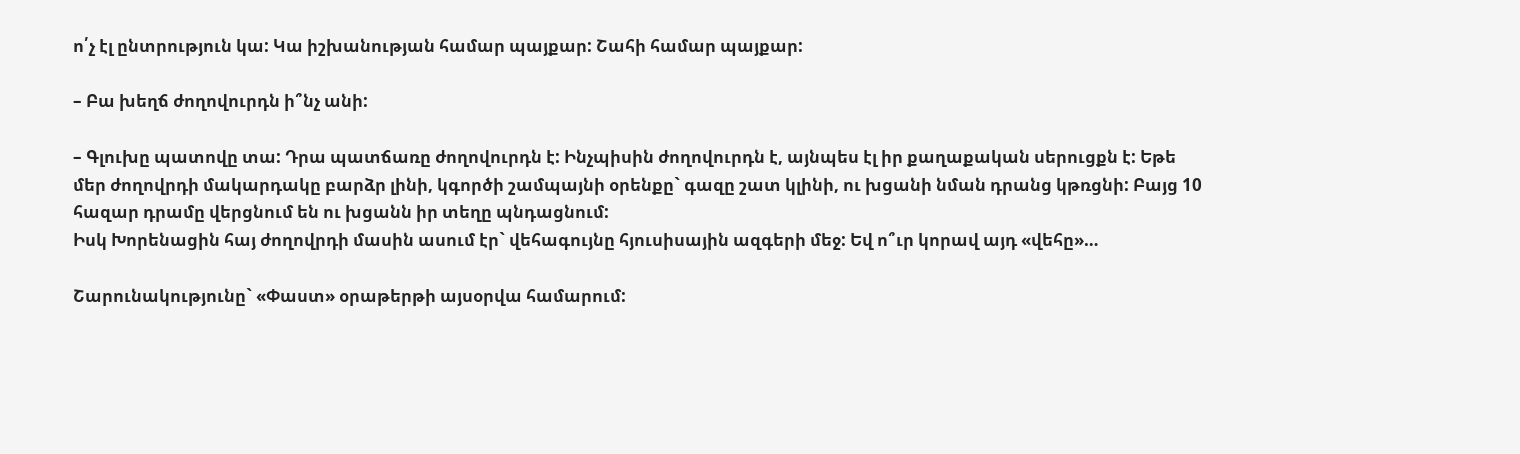ո՛չ էլ ընտրություն կա: Կա իշխանության համար պայքար: Շահի համար պայքար:

– Բա խեղճ ժողովուրդն ի՞նչ անի:

– Գլուխը պատովը տա: Դրա պատճառը ժողովուրդն է: Ինչպիսին ժողովուրդն է, այնպես էլ իր քաղաքական սերուցքն է: Եթե մեր ժողովրդի մակարդակը բարձր լինի, կգործի շամպայնի օրենքը` գազը շատ կլինի, ու խցանի նման դրանց կթռցնի: Բայց 10 հազար դրամը վերցնում են ու խցանն իր տեղը պնդացնում:
Իսկ Խորենացին հայ ժողովրդի մասին ասում էր` վեհագույնը հյուսիսային ազգերի մեջ: Եվ ո՞ւր կորավ այդ «վեհը»…

Շարունակությունը` «Փաստ» օրաթերթի այսօրվա համարում: